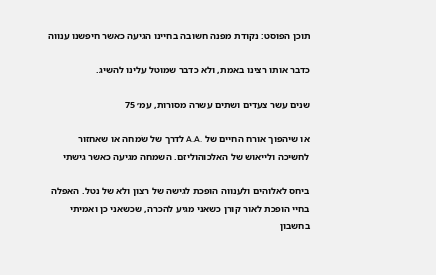תוכן הפוסט: נקודת מפנה חשובה בחיינו הגיעה כאשר חיפשנו ענווה

כדבר אותו רצינו באמת, ולא כדבר שמוטל עלינו להשיג.

שנים עשר צעדים ושתים עשרה מסורות, עמ׳ 75

או שיהפוך אורח החיים של .A.A לדרך של שׂמחה או שאחזור
לחשיכה ולייאוש של האלכוהוליזם. השמחה מגיעה כאשר גישתי

ביחס לאלוהים ולענווה הופכת לגישה של רצון ולא של נטל. האפלה
בחיי הופכת לאור קורן כשאני מגיע להכרה, שכשאני כן ואמיתי
בחשבון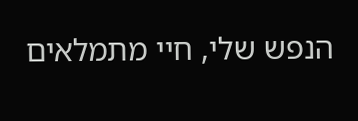הנפש שלי, חיי מתמלאים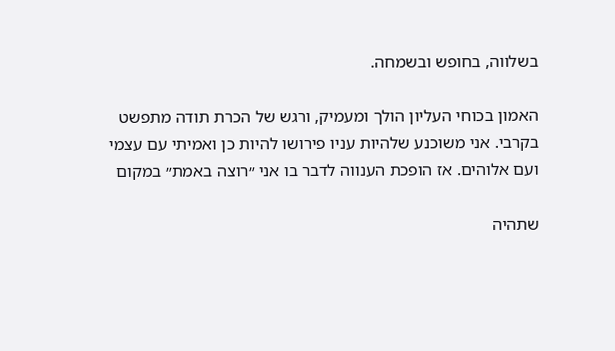בשלווה, בחופש ובשמחה.

האמון בכוחי העליון הולך ומעמיק, ורגש של הכרת תודה מתפשט
בקרבי. אני משוכנע שלהיות עניו פירושו להיות כן ואמיתי עם עצמי
ועם אלוהים. אז הופכת הענווה לדבר בו אני ״רוצה באמת״ במקום

שתהיה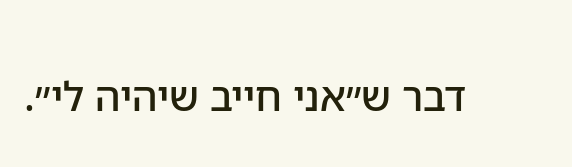דבר ש״אני חייב שיהיה לי״.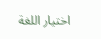اختيار اللغة